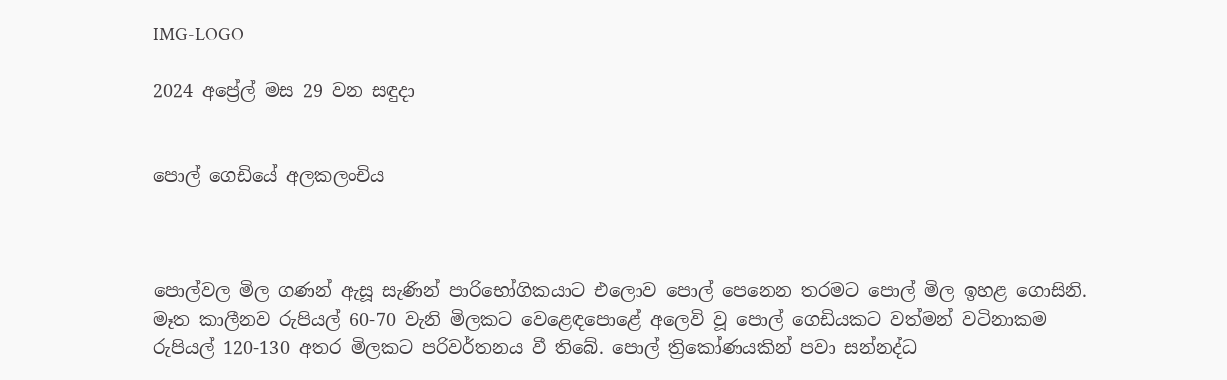IMG-LOGO

2024 අප්‍රේල් මස 29 වන සඳුදා


පොල් ගෙඩියේ අලකලංචිය



පොල්වල මිල ගණන් ඇසූ සැණින් පාරිභෝගිකයාට එලොව පොල් පෙනෙන තරමට පොල් මිල ඉහළ ගොසිනි. මෑත කාලීනව රුපියල් 60-70 වැනි මිලකට වෙළෙඳපොළේ අලෙවි වූ පොල් ගෙඩියකට වත්මන් වටිනාකම රුපියල් 120-130 අතර මිලකට පරිවර්තනය වී තිබේ. පොල් ත්‍රිකෝණයකින් පවා සන්නද්ධ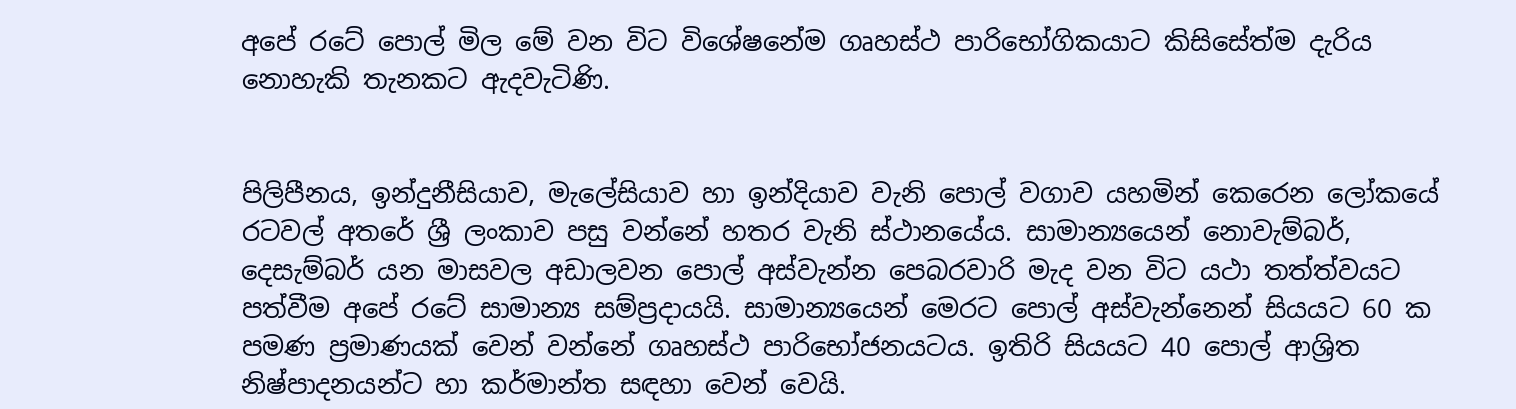අපේ රටේ පොල් මිල මේ වන විට විශේෂනේම ගෘහස්ථ පාරිභෝගිකයාට කිසිසේත්ම දැරිය නොහැකි තැනකට ඇදවැටිණි.


පිලිපීනය, ඉන්දුනීසියාව, මැලේසියාව හා ඉන්දියාව වැනි පොල් වගාව යහමින් කෙරෙන ලෝකයේ රටවල් අතරේ ශ්‍රී ලංකාව පසු වන්නේ හතර වැනි ස්ථානයේය. සාමාන්‍යයෙන් නොවැම්බර්, දෙසැම්බර් යන මාසවල අඩාලවන පොල් අස්වැන්න පෙබරවාරි මැද වන විට යථා තත්ත්වයට පත්වීම අපේ රටේ සාමාන්‍ය සම්ප්‍රදායයි. සාමාන්‍යයෙන් මෙරට පොල් අස්වැන්නෙන් සියයට 60 ක පමණ ප්‍රමාණයක් වෙන් වන්නේ ගෘහස්ථ පාරිභෝජනයටය. ඉතිරි සියයට 40 පොල් ආශ්‍රිත නිෂ්පාදනයන්ට හා කර්මාන්ත සඳහා වෙන් වෙයි.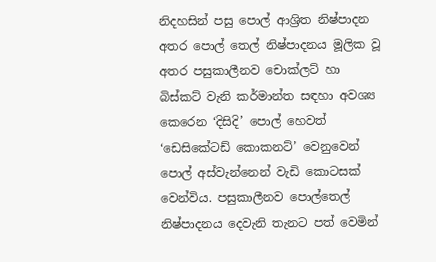නිදහසින් පසු පොල් ආශ්‍රිත නිෂ්පාදන අතර පොල් තෙල් නිෂ්පාදනය මූලික වූ අතර පසුකාලීනව චොක්ලට් හා බිස්කට් වැනි කර්මාන්ත සඳහා අවශ්‍ය කෙරෙන ‘දිසිදි’ පොල් හෙවත් ‘ඩෙසිකේටඩ් කොකනට්’ වෙනුවෙන් පොල් අස්වැන්නෙන් වැඩි කොටසක් වෙන්විය. පසුකාලීනව පොල්තෙල් නිෂ්පාදනය දෙවැනි තැනට පත් වෙමින්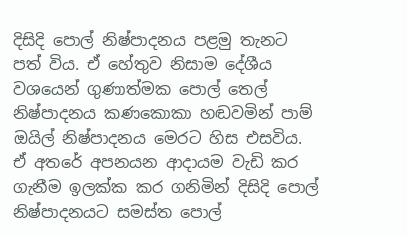දිසිදි පොල් නිෂ්පාදනය පළමු තැනට පත් විය. ඒ හේතුව නිසාම දේශීය වශයෙන් ගුණාත්මක පොල් තෙල් නිෂ්පාදනය කණකොකා හඬවමින් පාම් ඔයිල් නිෂ්පාදනය මෙරට හිස එසවිය. ඒ අතරේ අපනයන ආදායම වැඩි කර ගැනීම ඉලක්ක කර ගනිමින් දිසිදි පොල් නිෂ්පාදනයට සමස්ත පොල්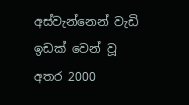අස්වැන්නෙන් වැඩි ඉඩක් වෙන් වූ අතර 2000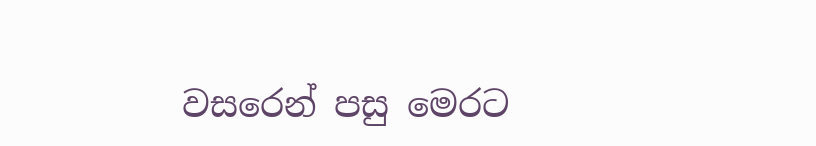වසරෙන් පසු මෙරට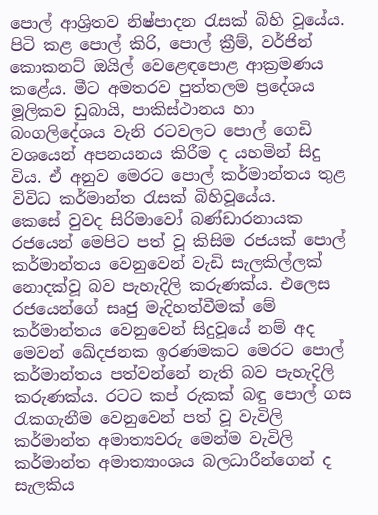පොල් ආශ්‍රිතව නිෂ්පාදන රැසක් බිහි වූයේය. පිටි කළ පොල් කිරි, පොල් ක්‍රීම්, වර්ජින් කොකනට් ඔයිල් වෙළෙඳපොළ ආක්‍රමණය කළේය. මීට අමතරව පුත්තලම ප්‍රදේශය මූලිකව ඩුබායි, පාකිස්ථානය හා බංගලිදේශය වැනි රටවලට පොල් ගෙඩි වශයෙන් අපනයනය කිරීම ද යහමින් සිදු විය. ඒ අනුව මෙරට පොල් කර්මාන්තය තුළ විවිධ කර්මාන්ත රැසක් බිහිවූයේය.
කෙසේ වුවද සිරිමාවෝ බණ්ඩාරනායක රජයෙන් මෙපිට පත් වූ කිසිම රජයක් පොල් කර්මාන්තය වෙනුවෙන් වැඩි සැලකිල්ලක් නොදක්වූ බව පැහැදිලි කරුණක්ය. එලෙස රජයෙන්ගේ සෘජු මැදිහත්වීමක් මේ කර්මාන්තය වෙනුවෙන් සිදුවූයේ නම් අද මෙවන් ඛේදජනක ඉරණමකට මෙරට පොල් කර්මාන්තය පත්වන්නේ නැති බව පැහැදිලි කරුණක්ය. රටට කප් රුකක් බඳු පොල් ගස රැකගැනීම වෙනුවෙන් පත් වූ වැවිලි කර්මාන්ත අමාත්‍යවරු මෙන්ම වැවිලි කර්මාන්ත අමාත්‍යාංශය බලධාරීන්ගෙන් ද සැලකිය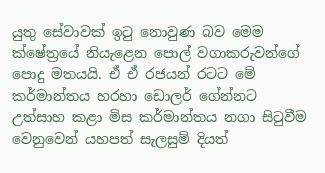යුතු සේවාවක් ඉටු නොවුණ බව මෙම ක්ෂේත්‍රයේ නියැළෙන පොල් වගාකරුවන්ගේ පොදු මතයයි. ඒ ඒ රජයන් රටට මේ කර්මාන්තය හරහා ඩොලර් ගේන්නට උත්සාහ කළා මිස කර්මාන්තය නගා සිටුවීම වෙනුවෙන් යහපත් සැලසුම් දියත්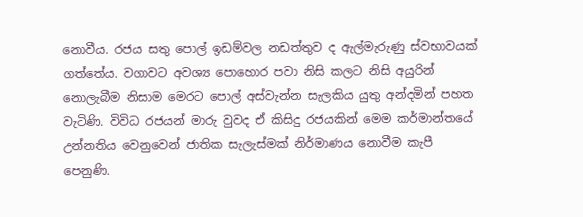නොවීය. රජය සතු පොල් ඉඩම්වල නඩත්තුව ද ඇල්මැරුණු ස්වභාවයක් ගත්තේය. වගාවට අවශ්‍ය පොහොර පවා නිසි කලට නිසි අයුරින් නොලැබීම නිසාම මෙරට පොල් අස්වැන්න සැලකිය යුතු අන්දමින් පහත වැටිණි. විවිධ රජයන් මාරු වුවද ඒ කිසිදු රජයකින් මෙම කර්මාන්තයේ උන්නතිය වෙනුවෙන් ජාතික සැලැස්මක් නිර්මාණය නොවීම කැපී පෙනුණි.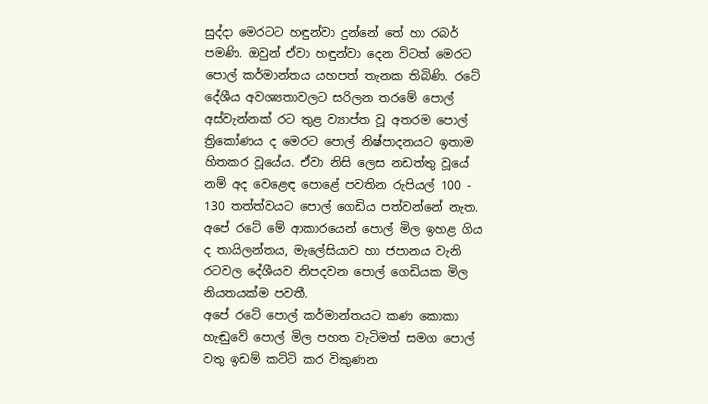සුද්දා මෙරටට හඳුන්වා දුන්නේ තේ හා රබර් පමණි. ඔවුන් ඒවා හඳුන්වා දෙන විටත් මෙරට පොල් කර්මාන්තය යහපත් තැනක තිබිණි. රටේ දේශීය අවශ්‍යතාවලට සරිලන තරමේ පොල් අස්වැන්නක් රට තුළ ව්‍යාප්ත වූ අතරම පොල් ත්‍රිකෝණය ද මෙරට පොල් නිෂ්පාදනයට ඉතාම හිතකර වූයේය. ඒවා නිසි ලෙස නඩත්තු වූයේ නම් අද වෙළෙඳ පොළේ පවතින රුපියල් 100 - 130 තත්ත්වයට පොල් ගෙඩිය පත්වන්නේ නැත. අපේ රටේ මේ ආකාරයෙන් පොල් මිල ඉහළ ගිය ද තායිලන්තය, මැලේසියාව හා ජපානය වැනි රටවල දේශීයව නිපදවන පොල් ගෙඩියක මිල නියතයක්ම පවතී.
අපේ රටේ පොල් කර්මාන්තයට කණ කොකා හැඬුවේ පොල් මිල පහත වැටිමත් සමග පොල් වතු ඉඩම් කට්ටි කර විකුණන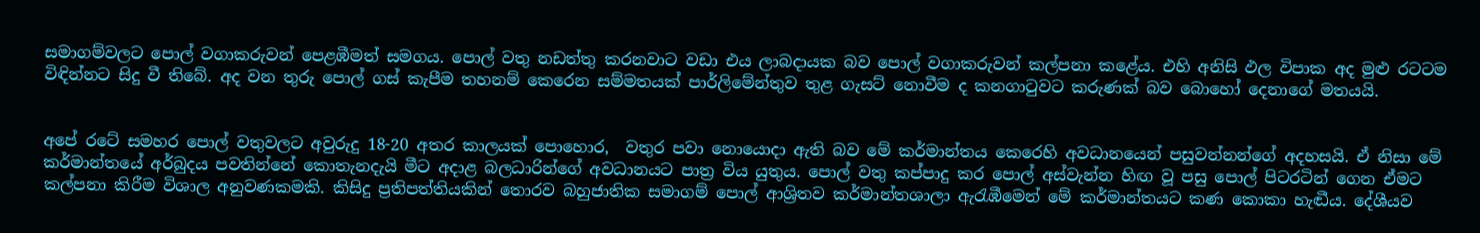සමාගම්වලට පොල් වගාකරුවන් පෙළඹීමත් සමගය. පොල් වතු නඩත්තු කරනවාට වඩා එය ලාබදායක බව පොල් වගාකරුවන් කල්පනා කළේය. එහි අනිසි ඵල විපාක අද මුළු රටටම විඳින්නට සිදු වී තිබේ. අද වන තුරු පොල් ගස් කැපීම තහනම් කෙරෙන සම්මතයක් පාර්ලිමේන්තුව තුළ ගැසට් නොවීම ද කනගාටුවට කරුණක් බව බොහෝ දෙනාගේ මතයයි.


අපේ රටේ සමහර පොල් වතුවලට අවුරුදු 18-20 අතර කාලයක් පොහොර,  වතුර පවා නොයොදා ඇති බව මේ කර්මාන්තය කෙරෙහි අවධානයෙන් පසුවන්නන්ගේ අදහසයි. ඒ නිසා මේ කර්මාන්තයේ අර්බුදය පවතින්නේ කොතැනදැයි මීට අදාළ බලධාරින්ගේ අවධානයට පාත්‍ර විය යුතුය. පොල් වතු කප්පාදු කර පොල් අස්වැන්න හිඟ වූ පසු පොල් පිටරටින් ගෙන ඒමට කල්පනා කිරීම විශාල අනුවණකමකි. කිසිදු ප්‍රතිපත්තියකින් තොරව බහුජාතික සමාගම් පොල් ආශ්‍රිතව කර්මාන්තශාලා ඇරැඹීමෙන් මේ කර්මාන්තයට කණ කොකා හැඬීය. දේශීයව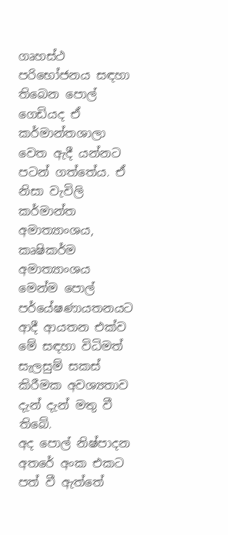ගෘහස්ථ පරිභෝජනය සඳහා තිබෙන පොල් ගෙඩියද ඒ කර්මාන්තශාලා වෙත ඇදී යන්නට පටන් ගත්තේය. ඒ නිසා වැවිලි කර්මාන්ත අමාත්‍යාංශය, කෘෂිකර්ම අමාත්‍යාංශය මෙන්ම පොල් පර්යේෂණායතනයට ආදී ආයතන එක්ව මේ සඳහා විධිමත් සැලසුම් සකස් කිරීමක අවශ්‍යතාව දැන් දැන් මතු වී තිබේ.
අද පොල් නිෂ්පාදන අතරේ අංක එකට පත් වී ඇත්තේ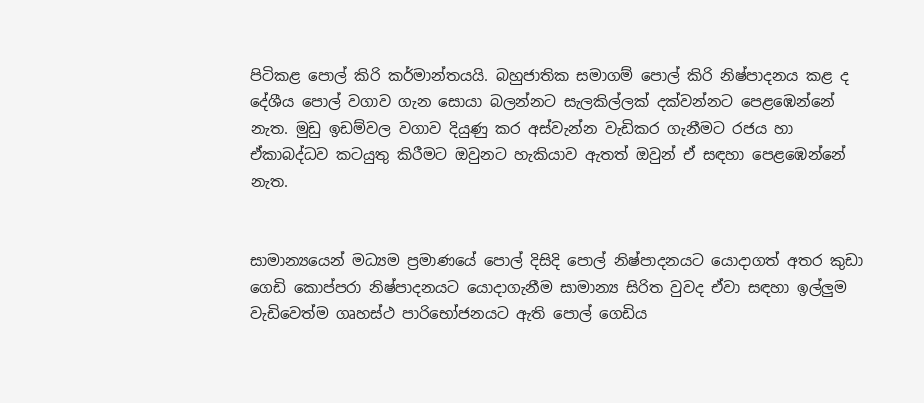පිටිකළ පොල් කිරි කර්මාන්තයයි. බහුජාතික සමාගම් පොල් කිරි නිෂ්පාදනය කළ ද දේශීය පොල් වගාව ගැන සොයා බලන්නට සැලකිල්ලක් දක්වන්නට පෙළඹෙන්නේ නැත. මුඩු ඉඩම්වල වගාව දියුණු කර අස්වැන්න වැඩිකර ගැනීමට රජය හා ඒකාබද්ධව කටයුතු කිරීමට ඔවුනට හැකියාව ඇතත් ඔවුන් ඒ සඳහා පෙළඹෙන්නේ නැත.


සාමාන්‍යයෙන් මධ්‍යම ප්‍රමාණයේ පොල් දිසිදි පොල් නිෂ්පාදනයට යොදාගත් අතර කුඩා ගෙඩි කොප්පරා නිෂ්පාදනයට යොදාගැනීම සාමාන්‍ය සිරිත වුවද ඒවා සඳහා ඉල්ලුම වැඩිවෙත්ම ගෘහස්ථ පාරිභෝජනයට ඇති පොල් ගෙඩිය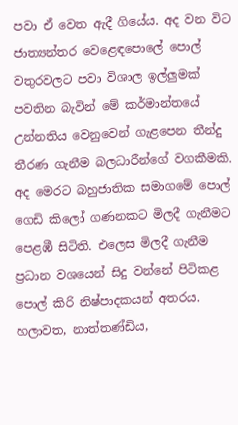පවා ඒ වෙත ඇදී ගියේය. අද වන විට ජාත්‍යන්තර වෙළෙඳපොලේ පොල් වතුරවලට පවා විශාල ඉල්ලුමක් පවතින බැවින් මේ කර්මාන්තයේ උන්නතිය වෙනුවෙන් ගැළපෙන තීන්දු තීරණ ගැනීම බලධාරීන්ගේ වගකීමකි.
අද මෙරට බහුජාතික සමාගමේ පොල් ගෙඩි කිලෝ ගණනකට මිලදී ගැනීමට පෙළඹී සිටිති. එලෙස මිලදී ගැනීම ප්‍රධාන වශයෙන් සිදු වන්නේ පිටිකළ පොල් කිරි නිෂ්පාදකයන් අතරය. හලාවත, නාත්තණ්ඩිය,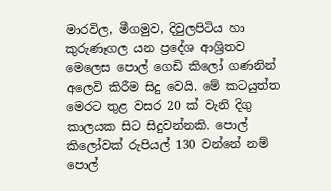මාරවිල, මීගමුව, දිවුලපිටිය හා කුරුණෑගල යන ප්‍රදේශ ආශ්‍රිතව මෙලෙස පොල් ගෙඩි කිලෝ ගණනින් අලෙවි කිරීම සිදු වෙයි. මේ කටයුත්ත මෙරට තුළ වසර 20 ක් වැනි දිගු කාලයක සිට සිදුවන්නකි. පොල් කිලෝවක් රුපියල් 130 වන්නේ නම් පොල්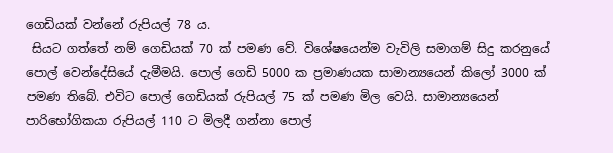ගෙඩියක් වන්නේ රුපියල් 78 ය.
 සියට ගත්තේ නම් ගෙඩියක් 70 ක් පමණ වේ. විශේෂයෙන්ම වැවිලි සමාගම් සිදු කරනුයේ පොල් වෙන්දේසියේ දැමීමයි. පොල් ගෙඩි 5000 ක ප්‍රමාණයක සාමාන්‍යයෙන් කිලෝ 3000 ක් පමණ තිබේ. එවිට පොල් ගෙඩියක් රුපියල් 75 ක් පමණ මිල වෙයි. සාමාන්‍යයෙන් පාරිභෝගිකයා රුපියල් 110 ට මිලදී ගන්නා පොල්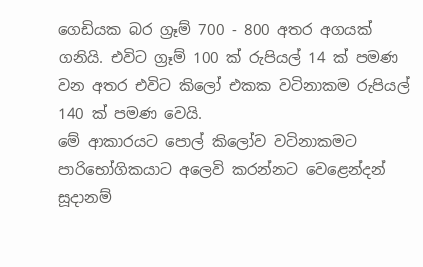ගෙඩියක බර ග්‍රෑම් 700 - 800 අතර අගයක් ගනියි. එවිට ග්‍රෑම් 100 ක් රුපියල් 14 ක් පමණ වන අතර එවිට කිලෝ එකක වටිනාකම රුපියල් 140 ක් පමණ වෙයි.
මේ ආකාරයට පොල් කිලෝව වටිනාකමට පාරිභෝගිකයාට අලෙවි කරන්නට වෙළෙන්දන් සූදානම්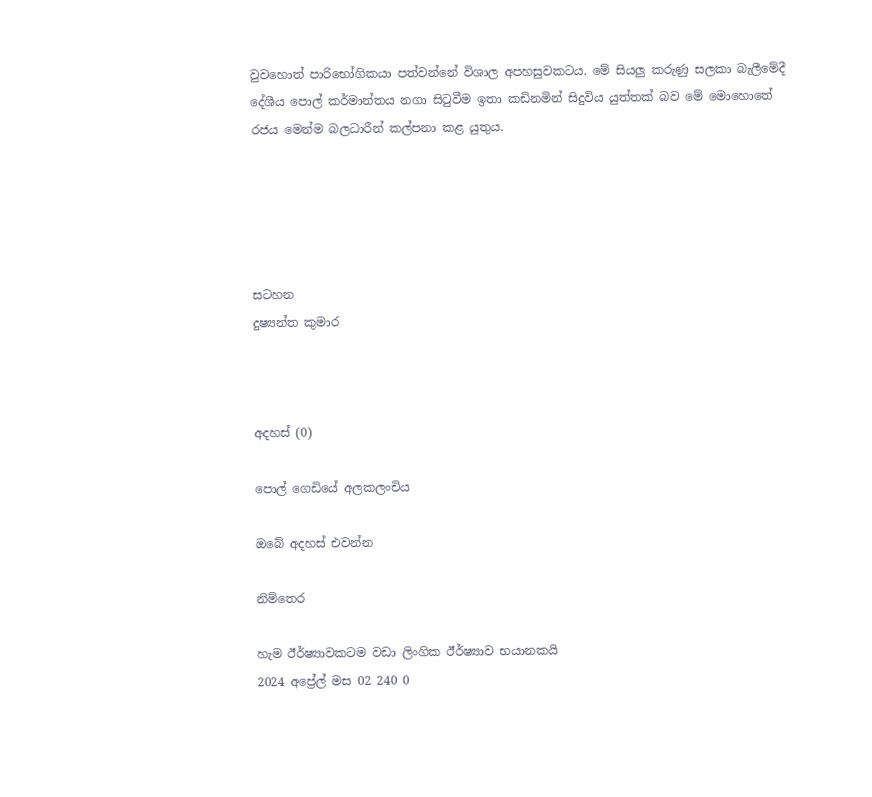වුවහොත් පාරිභෝගිකයා පත්වන්නේ විශාල අපහසුවකටය. මේ සියලු කරුණු සලකා බැලීමේදී දේශීය පොල් කර්මාන්තය නගා සිටුවීම ඉතා කඩිනමින් සිදුවිය යුත්තක් බව මේ මොහොතේ රජය මෙන්ම බලධාරීන් කල්පනා කළ යුතුය.





සටහන
දුෂ්‍යන්ත කුමාර



අදහස් (0)

පොල් ගෙඩියේ අලකලංචිය

ඔබේ අදහස් එවන්න

නිම්තෙර

හැම ඊර්ෂ්‍යාවකටම වඩා ලිංගික ඊර්ෂ්‍යාව භයානකයි
2024 අප්‍රේල් මස 02 240 0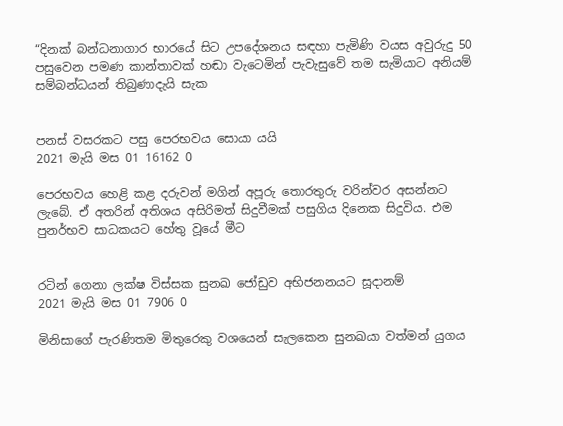“දිනක් බන්ධනාගාර භාරයේ සිට උපදේශනය සඳහා පැමිණි වයස අවුරුදු 50 පසුවෙන පමණ කාන්තාවක් හඬා වැටෙමින් පැවැසුවේ තම සැමියාට අනියම් සම්බන්ධයන් තිබුණාදැයි සැක


පනස් වසරකට පසු පෙරභවය සොයා යයි
2021 මැයි මස 01 16162 0

පෙරභවය හෙළි කළ දරුවන් මගින් අපූරු තොරතුරු වරින්වර අසන්නට ලැබේ. ඒ අතරින් අතිශය අසිරිමත් සිදුවීමක් පසුගිය දිනෙක සිදුවිය. එම පුනර්භව සාධකයට හේතු වූයේ මීට


රටින් ගෙනා ලක්ෂ විස්සක සුනඛ ජෝඩුව අභිජනනයට සූදානම්
2021 මැයි මස 01 7906 0

මිනිසාගේ පැරණිතම මිතුරෙකු වශයෙන් සැලකෙන සුනඛයා වත්මන් යුගය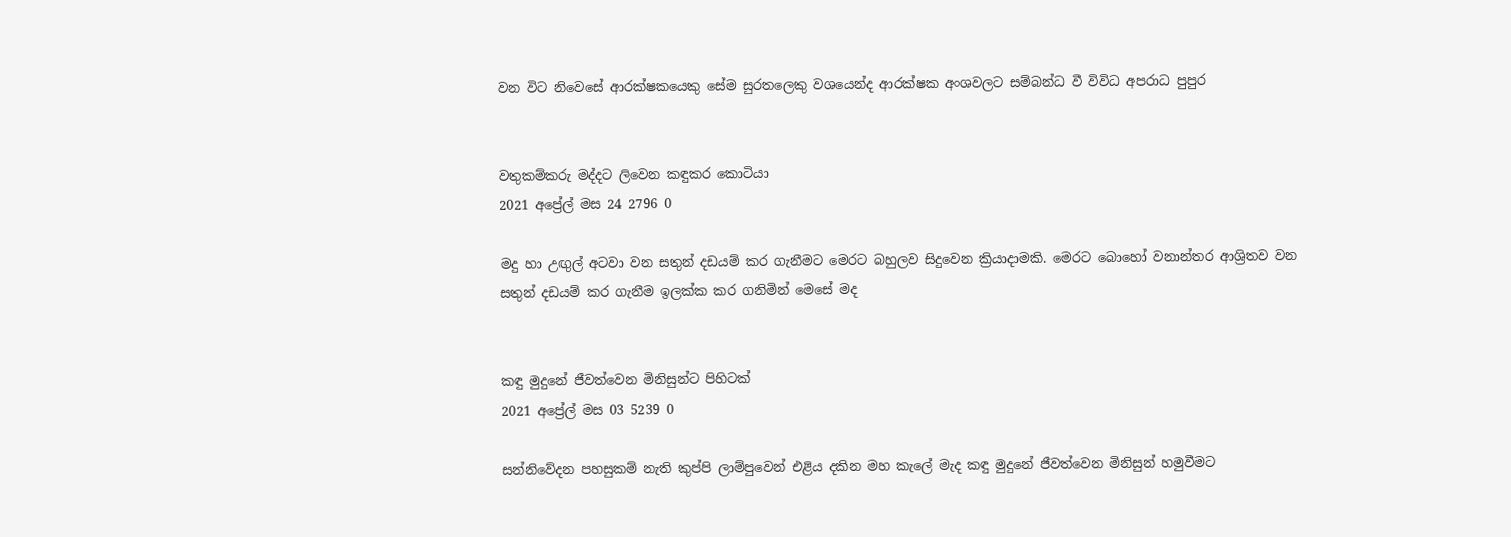වන විට නිවෙසේ ආරක්ෂකයෙකු සේම සුරතලෙකු වශයෙන්ද ආරක්ෂක අංශවලට සම්බන්ධ වී විවිධ අපරාධ පුපුර


වතුකම්කරු මද්දට ලිවෙන කඳුකර කොටියා
2021 අප්‍රේල් මස 24 2796 0

මදු හා උඟුල් අටවා වන සතුන් දඩයම් කර ගැනීමට මෙරට බහුලව සිදුවෙන ක්‍රියාදාමකි. මෙරට බොහෝ වනාන්තර ආශ්‍රිතව වන සතුන් දඩයම් කර ගැනීම ඉලක්ක කර ගනිමින් මෙසේ මද


කඳු මුදුනේ ජීවත්වෙන මිනිසුන්ට පිහිටක්
2021 අප්‍රේල් මස 03 5239 0

සන්නිවේදන පහසුකම් නැති කුප්පි ලාම්පුවෙන් එළිය දකින මහ කැලේ මැද කඳු මුදුනේ ජීවත්වෙන මිනිසුන් හමුවීමට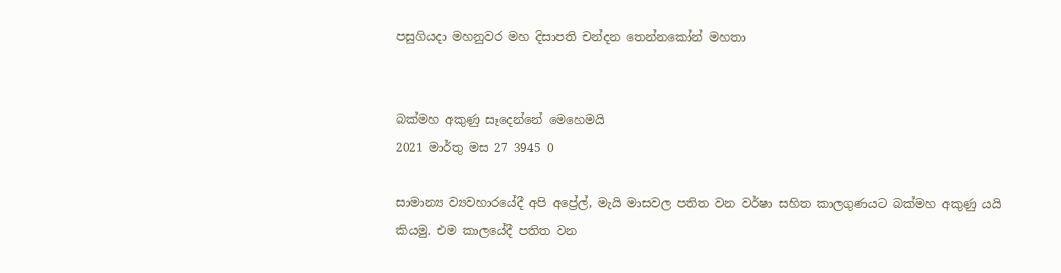පසුගියදා මහනුවර මහ දිසාපති චන්දන තෙන්නකෝන් මහතා


බක්මහ අකුණු සෑදෙන්නේ මෙහෙමයි
2021 මාර්තු මස 27 3945 0

සාමාන්‍ය ව්‍යවහාරයේදී අපි අප්‍රේල්, මැයි මාසවල පතිත වන වර්ෂා සහිත කාලගුණයට බක්මහ අකුණු යයි කියමු. එම කාලයේදී පතිත වන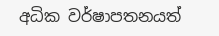අධික වර්ෂාපතනයත්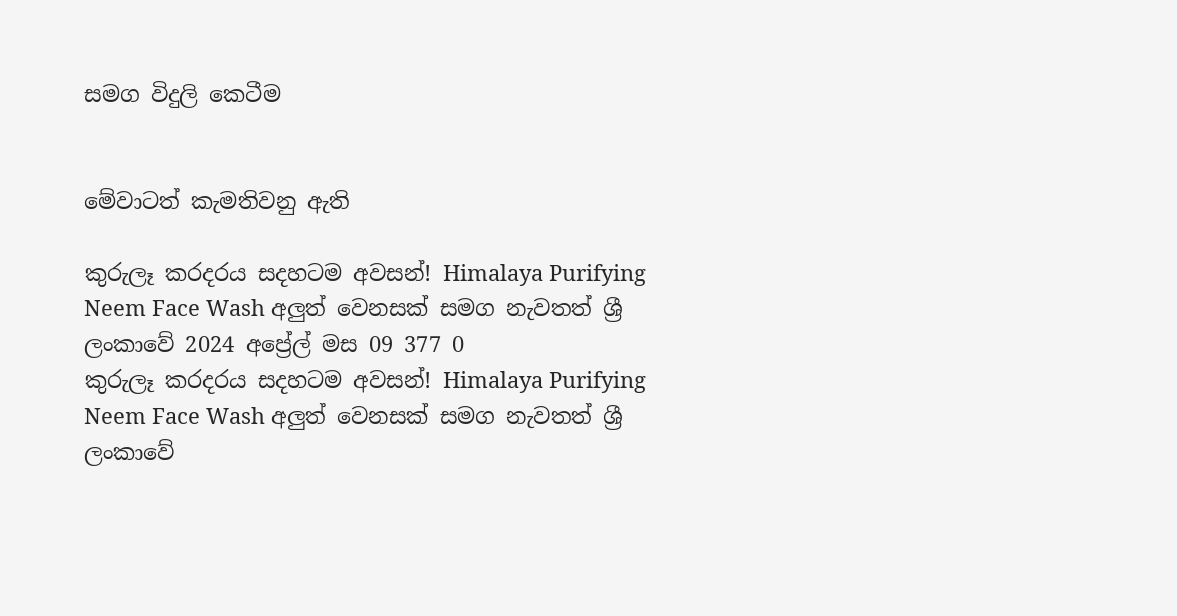සමග විදුලි කෙටීම


මේවාටත් කැමතිවනු ඇති

කුරුලෑ කරදරය සදහටම අවසන්! Himalaya Purifying Neem Face Wash අලුත් වෙනසක් සමග නැවතත් ශ්‍රී ලංකාවේ 2024 අප්‍රේල් මස 09 377 0
කුරුලෑ කරදරය සදහටම අවසන්! Himalaya Purifying Neem Face Wash අලුත් වෙනසක් සමග නැවතත් ශ්‍රී ලංකාවේ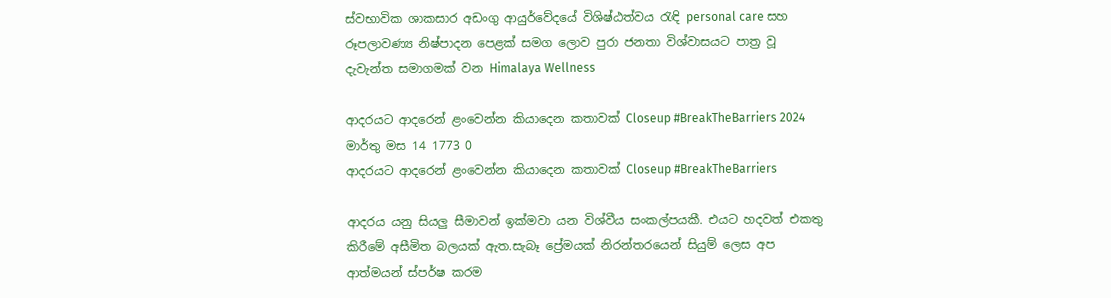ස්වභාවික ශාකසාර අඩංගු ආයුර්වේදයේ විශිෂ්ඨත්වය රැඳි personal care සහ රූපලාවණ්‍ය නිෂ්පාදන පෙළක් සමග ලොව පුරා ජනතා විශ්වාසයට පාත්‍ර වූ දැවැන්ත සමාගමක් වන Himalaya Wellness

ආදරයට ආදරෙන් ළංවෙන්න කියාදෙන කතාවක් Closeup #BreakTheBarriers 2024 මාර්තු මස 14 1773 0
ආදරයට ආදරෙන් ළංවෙන්න කියාදෙන කතාවක් Closeup #BreakTheBarriers

ආදරය යනු සියලු සීමාවන් ඉක්මවා යන විශ්වීය සංකල්පයකී. එයට හදවත් එකතු කිරීමේ අසීමිත බලයක් ඇත.සැබෑ ප්‍රේමයක් නිරන්තරයෙන් සියුම් ලෙස අප ආත්මයන් ස්පර්ෂ කරම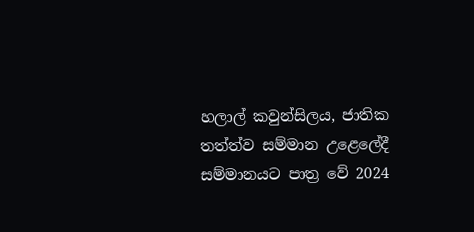හලාල් කවුන්සිලය, ජාතික තත්ත්ව සම්මාන උළෙලේදී සම්මානයට පාත්‍ර වේ 2024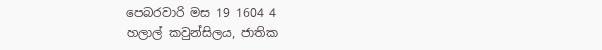පෙබරවාරි මස 19 1604 4
හලාල් කවුන්සිලය, ජාතික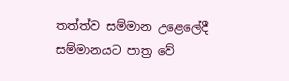තත්ත්ව සම්මාන උළෙලේදී සම්මානයට පාත්‍ර වේ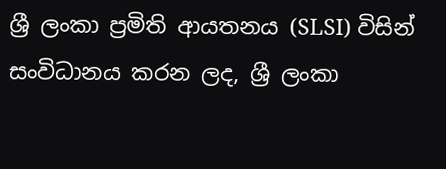ශ්‍රී ලංකා ප්‍රමිති ආයතනය (SLSI) විසින් සංවිධානය කරන ලද, ශ්‍රී ලංකා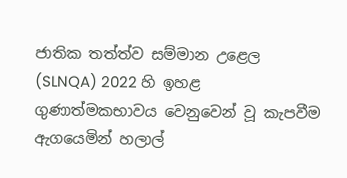ජාතික තත්ත්ව සම්මාන උළෙල (SLNQA) 2022 හි ඉහළ ගුණාත්මකභාවය වෙනුවෙන් වූ කැපවීම ඇගයෙමින් හලාල්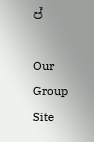ප්

Our Group Site